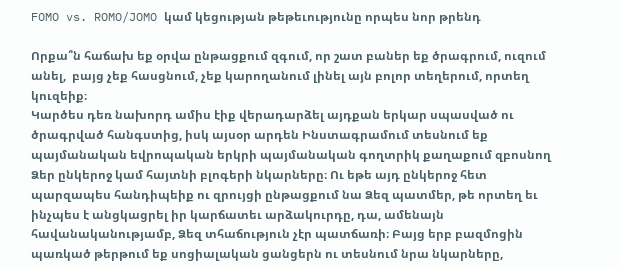FOMO vs. ROMO/JOMO կամ կեցության թեթեւությունը որպես նոր թրենդ

Որքա՞ն հաճախ եք օրվա ընթացքում զգում, որ շատ բաներ եք ծրագրում, ուզում անել,  բայց չեք հասցնում, չեք կարողանում լինել այն բոլոր տեղերում, որտեղ կուզեիք։
Կարծես դեռ նախորդ ամիս էիք վերադարձել այդքան երկար սպասված ու ծրագրված հանգստից, իսկ այսօր արդեն Ինստագրամում տեսնում եք պայմանական եվրոպական երկրի պայմանական գողտրիկ քաղաքում զբոսնող Ձեր ընկերոջ կամ հայտնի բլոգերի նկարները։ Ու եթե այդ ընկերոջ հետ պարզապես հանդիպեիք ու զրույցի ընթացքում նա Ձեզ պատմեր, թե որտեղ եւ ինչպես է անցկացրել իր կարճատեւ արձակուրդը, դա, ամենայն հավանականությամբ, Ձեզ տհաճություն չէր պատճառի։ Բայց երբ բազմոցին պառկած թերթում եք սոցիալական ցանցերն ու տեսնում նրա նկարները,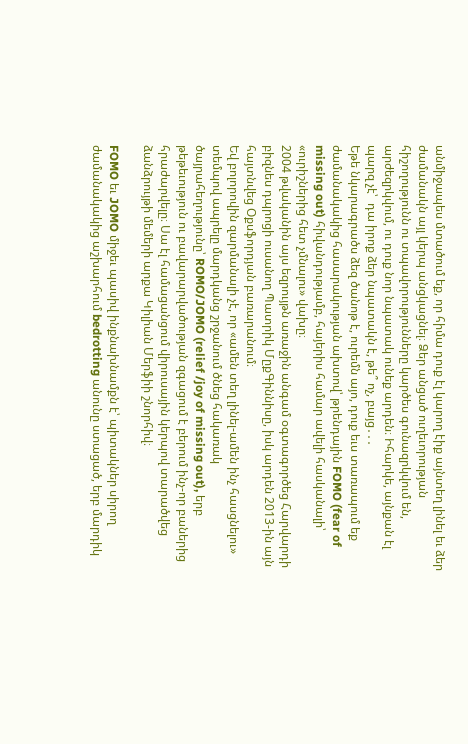անմիջապես մտածում եք, որ հիմա դուք էլ կարող էիք այնտեղ լինել եւ ձեր ժամանակն այլ կերպ անցկացնել։ Ձեր անցած ուղեւորության հիշողությունն ու տպավորությունները կարծես գունազրկվում են, արժեզրկվում, ու դուք նոր նպատակ ունեք արդեն։ Իհարկե, այնքան էլ պարզ չէ՝  դա իրոք ձեր նպատակն է, թե՞ ոչ, բայց․․․
Եթե նկարագրածս ձեզ ծանոթ է, ուրեմն այո, դուք եւս տառապում եք ժամանակակից հասարակության ախտով՝ թրենդային FOMO (fear of missing out) հիվանդությամբ, հայերիս համար ավելի հասկանալի՝ «ուրիշներից հետ չմնալու» վախը։
2004 թվականին այս եզրույթն առաջին անգամ օգտագործեց Հարվարդի բիզնես դպրոցի ուսանող Պատրիկ ՄըքԳիննիսը, իսկ արդեն 2013-ին այն հայտնվեց Օքսֆորդյան բառարանում։
Եվ բոլորովին զարմանալի չէ, որ «ամեն տեղ լինել-ամեն ինչ հասցնելու» տեմպով ապրելը մարդկանց շրջանում ծնեց հակառակ ծայրահեղությունը՝ ROMO/JOMO (relief /joy of missing out), երբ թեթեւություն ու բավարարվածության զգացում է բերում ինչ-որ բաներից հրաժարվելը։ Սա էլ համացանցում վիրուսային կերպով տարածվեց ձանձրույթի մեմերի արքա Կիլիան Մերֆիի շնորհիվ։

FOMO եւ JOMO միջեւ պասիվ ինքնախնամքն է՝ պիտակներ սիրող ժամանակակից աշխարհում bedrotting անունը ստացած, երբ մարդիկ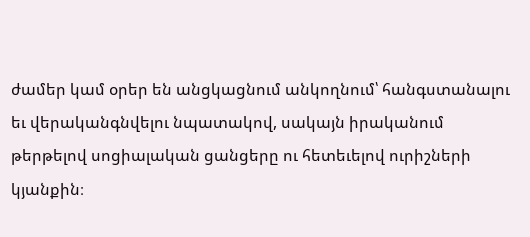ժամեր կամ օրեր են անցկացնում անկողնում՝ հանգստանալու եւ վերականգնվելու նպատակով, սակայն իրականում թերթելով սոցիալական ցանցերը ու հետեւելով ուրիշների կյանքին։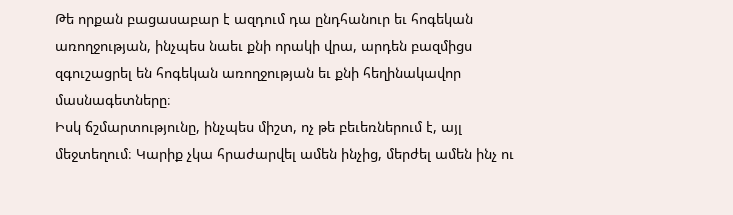Թե որքան բացասաբար է ազդում դա ընդհանուր եւ հոգեկան առողջության, ինչպես նաեւ քնի որակի վրա, արդեն բազմիցս զգուշացրել են հոգեկան առողջության եւ քնի հեղինակավոր մասնագետները։
Իսկ ճշմարտությունը, ինչպես միշտ, ոչ թե բեւեռներում է, այլ մեջտեղում։ Կարիք չկա հրաժարվել ամեն ինչից, մերժել ամեն ինչ ու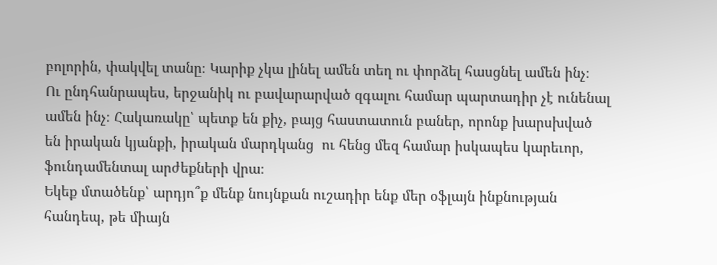բոլորին, փակվել տանը։ Կարիք չկա լինել ամեն տեղ ու փորձել հասցնել ամեն ինչ։
Ու ընդհանրապես, երջանիկ ու բավարարված զգալու համար պարտադիր չէ ունենալ ամեն ինչ։ Հակառակը՝ պետք են քիչ, բայց հաստատուն բաներ, որոնք խարսխված են իրական կյանքի, իրական մարդկանց  ու հենց մեզ համար իսկապես կարեւոր, ֆունդամենտալ արժեքների վրա։
Եկեք մտածենք՝ արդյո՞ք մենք նույնքան ուշադիր ենք մեր օֆլայն ինքնության հանդեպ, թե միայն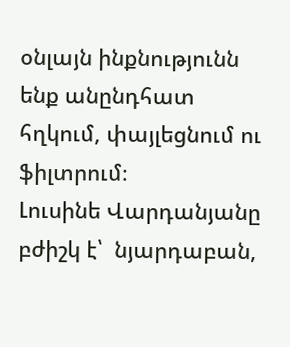օնլայն ինքնությունն ենք անընդհատ հղկում, փայլեցնում ու ֆիլտրում։
Լուսինե Վարդանյանը բժիշկ է՝  նյարդաբան,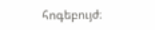հոգեբույժ։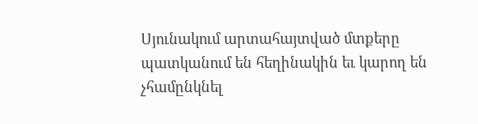Սյունակում արտահայտված մտքերը պատկանում են հեղինակին եւ կարող են չհամընկնել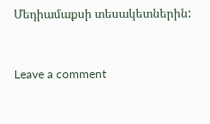Մեդիամաքսի տեսակետներին:



Leave a comment